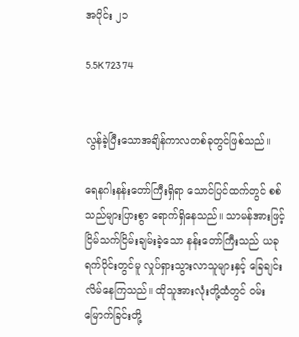အပိုင်း ၂၁

5.5K 723 74


လွန်ခဲ့ပြီးသောအချိန်ကာလတစ်ခုတွင်ဖြစ်သည်။

ရေနဂါးနန်းတော်ကြီးရှိရာ သောင်ပြင်ထက်တွင် စစ်သည်များပြားစွာ ရောက်ရှိနေသည်။ သာမန်အားဖြင့် ငြိမ်သက်ငြိမ်းချမ်းခဲ့သော နန်းတော်ကြီးသည် ယခုရက်ပိုင်းတွင်မူ လှုပ်ရှားသွားလာသူများနှင့် ခြေချင်းလိမ်နေကြသည်။ ထိုသူအားလုံးတို့ထံတွင် ဝမ်းမြောက်ခြင်းတို့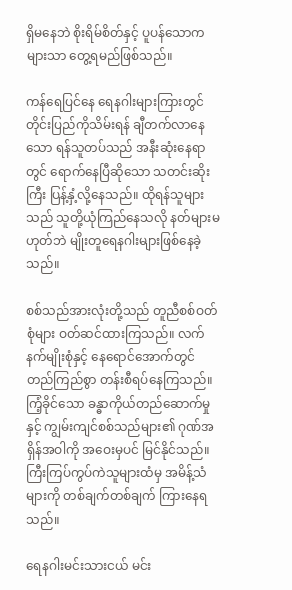ရှိမနေဘဲ စိုးရိမ်စိတ်နှင့် ပူပန်သောကများသာ တွေ့ရမည်ဖြစ်သည်။

ကန်ရေပြင်နေ ရေနဂါးများကြားတွင် တိုင်းပြည်ကိုသိမ်းရန် ချီတက်လာနေသော ရန်သူတပ်သည် အနီးဆုံးနေရာတွင် ရောက်နေပြီဆိုသော သတင်းဆိုးကြီး ပြန့်နှံ့လို့နေသည်။ ထိုရန်သူများသည် သူတို့ယုံကြည်နေသလို နတ်များမဟုတ်ဘဲ မျိုးတူရေနဂါးများဖြစ်နေခဲ့သည်။

စစ်သည်အားလုံးတို့သည် တူညီစစ်ဝတ်စုံများ ဝတ်ဆင်ထားကြသည်။ လက်နက်မျိုးစုံနှင့် နေရောင်အောက်တွင် တည်ကြည်စွာ တန်းစီရပ်နေကြသည်။ ကြံ့ခိုင်သော ခန္ဓာကိုယ်တည်ဆောက်မှုနှင့် ကျွမ်းကျင်စစ်သည်များ၏ ဂုဏ်အရှိန်အဝါကို အဝေးမှပင် မြင်နိုင်သည်။ ကြီးကြပ်ကွပ်ကဲသူများထံမှ အမိန့်သံများကို တစ်ချက်တစ်ချက် ကြားနေရသည်။

ရေနဂါးမင်းသားငယ် မင်း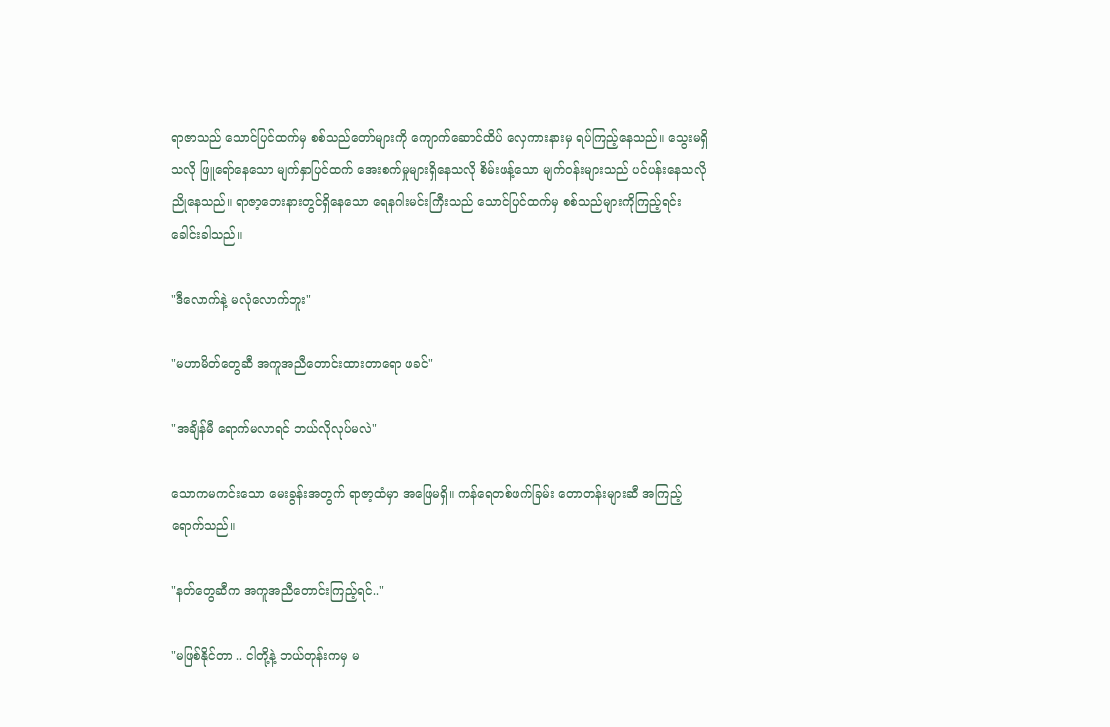ရာဇာသည် သောင်ပြင်ထက်မှ စစ်သည်တော်များကို ကျောက်ဆောင်ထိပ် လှေကားနားမှ ရပ်ကြည့်နေသည်။ သွေးမရှိသလို ဖြူရော်နေသော မျက်နှာပြင်ထက် အေးစက်မှုများရှိနေသလို စိမ်းဖန့်သော မျက်ဝန်းများသည် ပင်ပန်းနေသလို ညိုနေသည်။ ရာဇာ့ဘေးနားတွင်ရှိနေသော ရေနဂါးမင်းကြီးသည် သောင်ပြင်ထက်မှ စစ်သည်များကိုကြည့်ရင်း ခေါင်းခါသည်။

"ဒီလောက်နဲ့ မလုံလောက်ဘူး"

"မဟာမိတ်တွေဆီ အကူအညီတောင်းထားတာရော ဖခင်"

"အချိန်မီ ရောက်မလာရင် ဘယ်လိုလုပ်မလဲ"

သောကမကင်းသော မေးခွန်းအတွက် ရာဇာ့ထံမှာ အဖြေမရှိ။ ကန်ရေတစ်ဖက်ခြမ်း တောတန်းများဆီ အကြည့်ရောက်သည်။

"နတ်တွေဆီက အကူအညီတောင်းကြည့်ရင်.."

"မဖြစ်နိုင်တာ .. ငါတို့နဲ့ ဘယ်တုန်းကမှ မ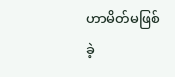ဟာမိတ်မဖြစ်ခဲ့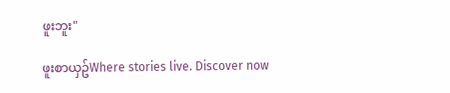ဖူးဘူး"

ဖူးစာယှဥ်Where stories live. Discover now